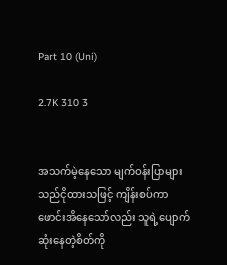Part 10 (Uni)

2.7K 310 3


အသက်မဲ့နေသော မျက်ဝန်းပြာများသည်ငိုထားသဖြင့် ကျိန်းစပ်ကာ ဖောင်းအိနေသော်လည်း သူရဲ့ပျောက်ဆုံးနေတဲ့စိတ်ကို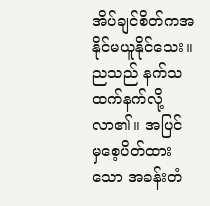အိပ်ချင်စိတ်ကအနိုင်မယူနိုင်‌သေး။ ညသည် နက်သထက်နက်လို့လာ၏။ အပြင်မှ‌စေ့ပိတ်ထားသော အခန်းတံ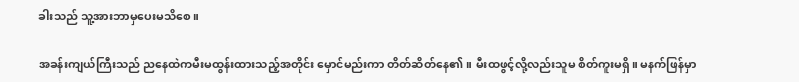ခါးသည် သူ့အားဘာမှပေးမသိစေ။

အခန်းကျယ်ကြီးသည် ညနေထဲကမီးမထွန်းထားသည့်အတိုင်း မှောင်မည်းကာ တိတ်ဆိတ်နေ၏။ မီးထဖွင့်လို့လည်းသူမ စိတ်ကူးမရှိ။ မနက်ဖြန်မှာ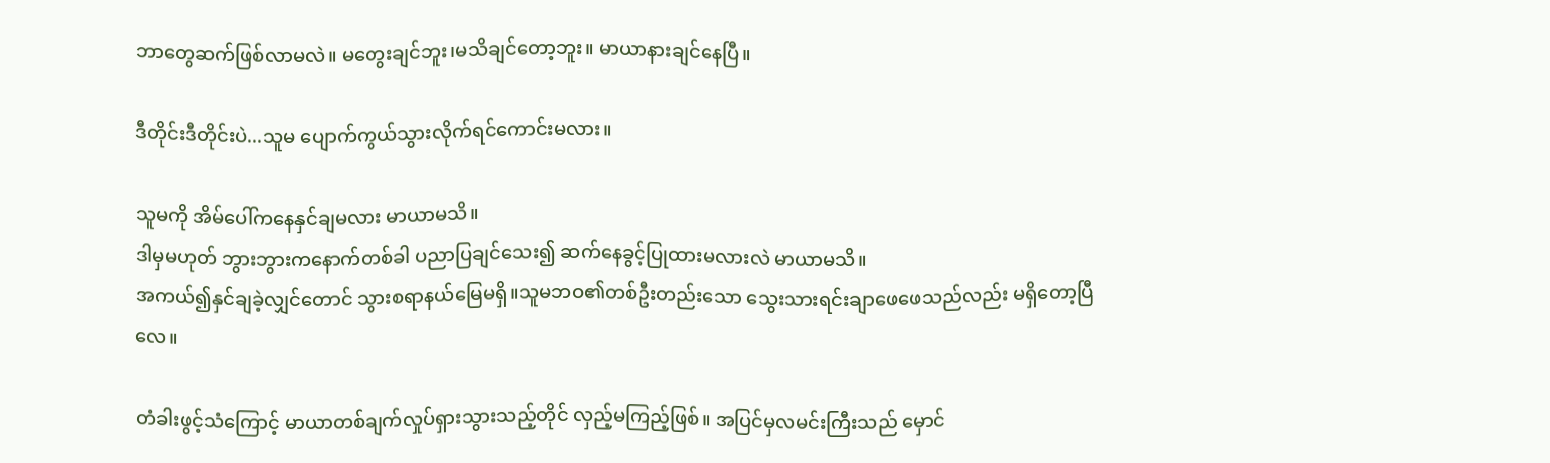ဘာတွေဆက်ဖြစ်လာမလဲ။ မတွေးချင်ဘူး၊မသိချင်တော့ဘူး။ မာယာနားချင်နေပြီ။

ဒီတိုင်းဒီတိုင်းပဲ...သူမ ပျောက်ကွယ်သွားလိုက်ရင်ကောင်းမလား။

သူမကို အိမ်ပေါ်ကနေနှင်ချမလား မာယာမသိ။
ဒါမှမဟုတ် ဘွားဘွားကနောက်တစ်ခါ ပညာပြချင်သေး၍ ဆက်နေခွင့်ပြုထားမလားလဲ မာယာမသိ။
အကယ်၍နှင်ချခဲ့လျှင်တောင် သွားစရာနယ်မြေမရှိ။သူမဘဝ၏တစ်ဦးတည်းသော သွေးသားရင်းချာဖေဖေသည်လည်း မရှိတော့ပြီလေ။

တံခါးဖွင့်သံကြောင့် မာယာတစ်ချက်လှုပ်ရှားသွားသည့်တိုင် လှည့်မကြည့်ဖြစ်။ အပြင်မှလမင်းကြီးသည် မှောင်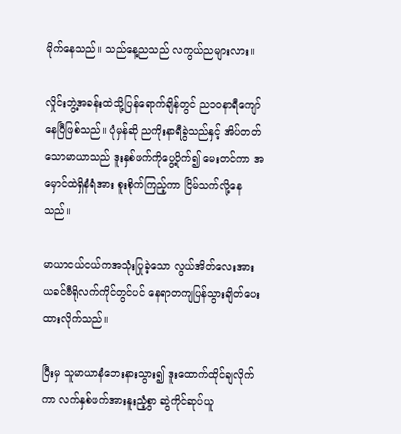မိုက်နေသည်။ သည်နေ့ညသည် လကွယ်ညများလား။

လှိုင်းဘွဲ့အခန်းထဲသို့ပြန်ရောက်ချိန်တွင် ည၁၀နာရီကျော်နေပြီဖြစ်သည်။ ပုံမှန်ဆို ညကိုးနာရီခွဲသည်နှင့် အိပ်တတ်သောမာယာသည် ဒူးနှစ်ဖက်ကိုပွေ့ပိုက်၍ မေးတင်ကာ အမှောင်ထဲရှိနံရံအား စူးစိုက်ကြည့်ကာ ငြိမ်သက်လို့နေသည်။

မာယာငယ်ငယ်ကအသုံးပြုခဲ့သော လွယ်အိတ်လေးအား ယခင်ဗီရိုလက်ကိုင်တွင်ပင် နေရာတကျပြန်သွားချိတ်ပေးထားလိုက်သည်။

ပြီးမှ သူမာယာနံဘေးနားသွား၍ ဒူးထောက်ထိုင်ချလိုက်ကာ လက်နှစ်ဖက်အားနူးညံ့စွာ ဆွဲကိုင်ဆုပ်ယူ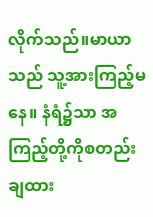လိုက်သည်။မာယာသည် သူ့အားကြည့်မနေ။ နံရံ၌သာ အကြည့်တို့ကိုစတည်းချထား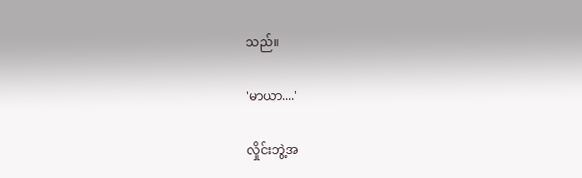သည်။

'မာယာ....'

လှိုင်းဘွဲ့အ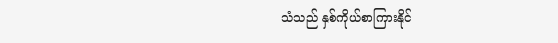သံသည် နှစ်ကိုယ်စာကြားနိုင်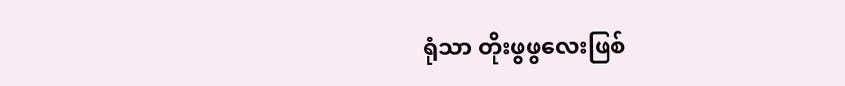ရုံသာ တိုးဖွဖွလေးဖြစ်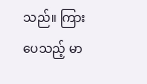သည်။ ကြားပေသည့် မာ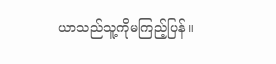ယာသည်သူ့ကိုမကြည့်ပြန်။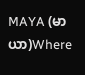MAYA (မာယာ)Where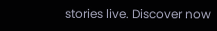stories live. Discover now